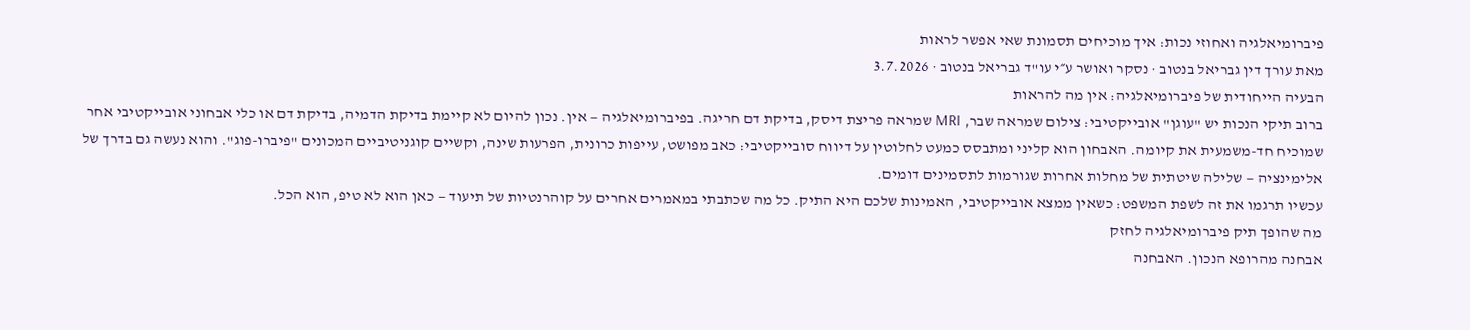פיברומיאלגיה ואחוזי נכות: איך מוכיחים תסמונת שאי אפשר לראות
מאת עורך דין גבריאל בנטוב · נסקר ואושר ע״י עו"ד גבריאל בנטוב · 3.7.2026
הבעיה הייחודית של פיברומיאלגיה: אין מה להראות
ברוב תיקי הנכות יש "עוגן" אובייקטיבי: צילום שמראה שבר, MRI שמראה פריצת דיסק, בדיקת דם חריגה. בפיברומיאלגיה — אין. נכון להיום לא קיימת בדיקת הדמיה, בדיקת דם או כלי אבחוני אובייקטיבי אחר שמוכיח חד-משמעית את קיומה. האבחון הוא קליני ומתבסס כמעט לחלוטין על דיווח סובייקטיבי: כאב מפושט, עייפות כרונית, הפרעות שינה, וקשיים קוגניטיביים המכונים "פיברו-פוג". והוא נעשה גם בדרך של אלימינציה — שלילה שיטתית של מחלות אחרות שגורמות לתסמינים דומים.
עכשיו תרגמו את זה לשפת המשפט: כשאין ממצא אובייקטיבי, האמינות שלכם היא התיק. כל מה שכתבתי במאמרים אחרים על קוהרנטיות של תיעוד — כאן הוא לא טיפ, הוא הכל.
מה שהופך תיק פיברומיאלגיה לחזק
אבחנה מהרופא הנכון. האבחנה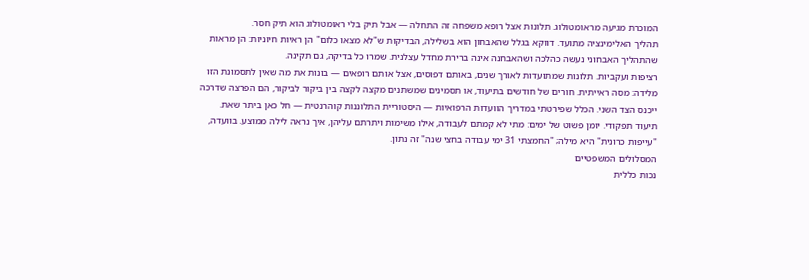המוכרת מגיעה מראומטולוג. תלונות אצל רופא משפחה זה התחלה — אבל תיק בלי ראומטולוג הוא תיק חסר.
תהליך האלימינציה מתועד. דווקא בגלל שהאבחון הוא בשלילה, הבדיקות ש"לא מצאו כלום" הן ראיות חיוניות: הן מראות שהתהליך האבחוני נעשה כהלכה ושהאבחנה אינה ברירת מחדל עצלנית. שמרו כל בדיקה, גם תקינה.
רציפות ועקביות. תלונות שמתועדות לאורך שנים, באותם דפוסים, אצל אותם רופאים — בונות את מה שאין לתסמונת הזו מלידה: מסה ראייתית. חורים של חודשים בתיעוד, או תסמינים שמשתנים מקצה לקצה בין ביקור לביקור, הם הפרצה שדרכה ייכנס הצד השני. הכלל שפירטתי במדריך הוועדות הרפואיות — היסטוריית התלוננות קוהרנטית — חל כאן ביתר שאת.
תיעוד תפקודי. יומן פשוט של ימים: מתי לא קמתם לעבודה, אילו משימות ויתרתם עליהן, איך נראה לילה ממוצע. בוועדה, "עייפות כרונית" היא מילה; "החמצתי 31 ימי עבודה בחצי שנה" זה נתון.
המסלולים המשפטיים
נכות כללית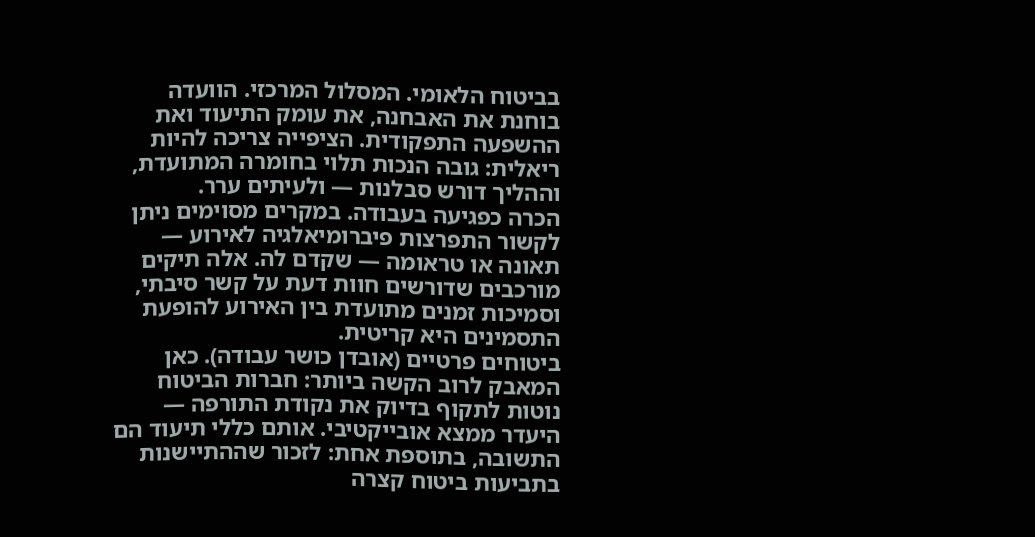בביטוח הלאומי. המסלול המרכזי. הוועדה בוחנת את האבחנה, את עומק התיעוד ואת ההשפעה התפקודית. הציפייה צריכה להיות ריאלית: גובה הנכות תלוי בחומרה המתועדת, וההליך דורש סבלנות — ולעיתים ערר.
הכרה כפגיעה בעבודה. במקרים מסוימים ניתן לקשור התפרצות פיברומיאלגיה לאירוע — תאונה או טראומה — שקדם לה. אלה תיקים מורכבים שדורשים חוות דעת על קשר סיבתי, וסמיכות זמנים מתועדת בין האירוע להופעת התסמינים היא קריטית.
ביטוחים פרטיים (אובדן כושר עבודה). כאן המאבק לרוב הקשה ביותר: חברות הביטוח נוטות לתקוף בדיוק את נקודת התורפה — היעדר ממצא אובייקטיבי. אותם כללי תיעוד הם התשובה, בתוספת אחת: לזכור שההתיישנות בתביעות ביטוח קצרה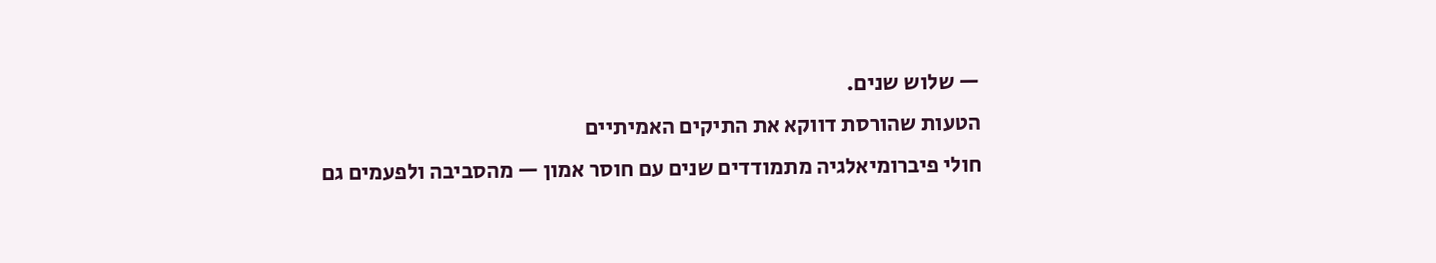— שלוש שנים.
הטעות שהורסת דווקא את התיקים האמיתיים
חולי פיברומיאלגיה מתמודדים שנים עם חוסר אמון — מהסביבה ולפעמים גם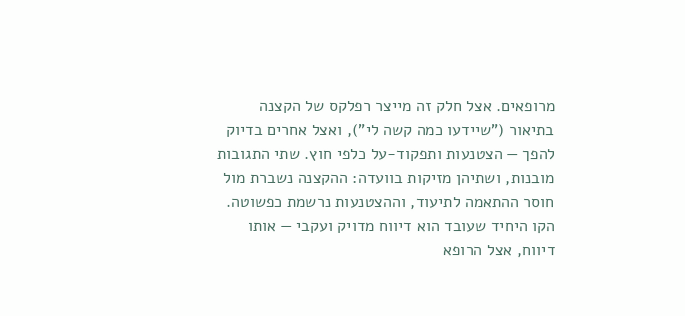מרופאים. אצל חלק זה מייצר רפלקס של הקצנה בתיאור ("שיידעו כמה קשה לי"), ואצל אחרים בדיוק להפך — הצטנעות ותפקוד-על כלפי חוץ. שתי התגובות מובנות, ושתיהן מזיקות בוועדה: ההקצנה נשברת מול חוסר ההתאמה לתיעוד, וההצטנעות נרשמת כפשוטה. הקו היחיד שעובד הוא דיווח מדויק ועקבי — אותו דיווח, אצל הרופא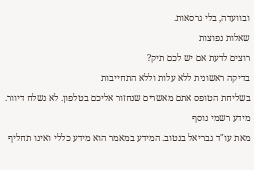ובוועדה, בלי גרסאות.
שאלות נפוצות
רוצים לדעת אם יש לכם תיק?
בדיקה ראשונית ללא עלות וללא התחייבות
בשליחת הטופס אתם מאשרים שנחזור אליכם בטלפון. לא נשלח דיוור.
מידע רשמי נוסף
מאת עו"ד גבריאל בנטוב. המידע במאמר הוא מידע כללי ואינו תחליף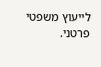לייעוץ משפטי פרטני.